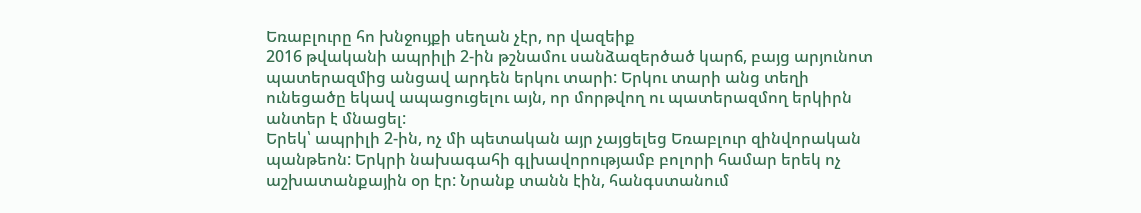Եռաբլուրը հո խնջույքի սեղան չէր, որ վազեիք
2016 թվականի ապրիլի 2-ին թշնամու սանձազերծած կարճ, բայց արյունոտ պատերազմից անցավ արդեն երկու տարի: Երկու տարի անց տեղի ունեցածը եկավ ապացուցելու այն, որ մորթվող ու պատերազմող երկիրն անտեր է մնացել:
Երեկ՝ ապրիլի 2-ին, ոչ մի պետական այր չայցելեց Եռաբլուր զինվորական պանթեոն: Երկրի նախագահի գլխավորությամբ բոլորի համար երեկ ոչ աշխատանքային օր էր: Նրանք տանն էին, հանգստանում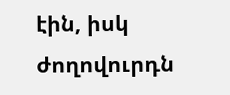էին, իսկ ժողովուրդն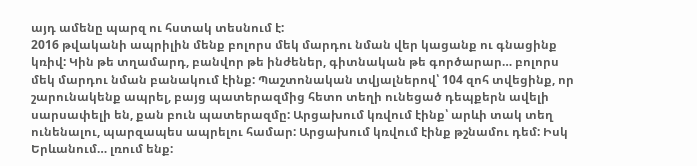այդ ամենը պարզ ու հստակ տեսնում է:
2016 թվականի ապրիլին մենք բոլորս մեկ մարդու նման վեր կացանք ու գնացինք կռիվ: Կին թե տղամարդ, բանվոր թե ինժեներ, գիտնական թե գործարար… բոլորս մեկ մարդու նման բանակում էինք: Պաշտոնական տվյալներով՝ 104 զոհ տվեցինք, որ շարունակենք ապրել, բայց պատերազմից հետո տեղի ունեցած դեպքերն ավելի սարսափելի են, քան բուն պատերազմը: Արցախում կռվում էինք՝ արևի տակ տեղ ունենալու, պարզապես ապրելու համար: Արցախում կռվում էինք թշնամու դեմ: Իսկ Երևանում… լռում ենք: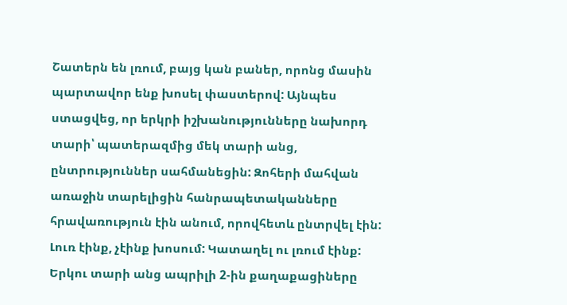Շատերն են լռում, բայց կան բաներ, որոնց մասին պարտավոր ենք խոսել փաստերով: Այնպես ստացվեց, որ երկրի իշխանությունները նախորդ տարի՝ պատերազմից մեկ տարի անց, ընտրություններ սահմանեցին: Զոհերի մահվան առաջին տարելիցին հանրապետականները հրավառություն էին անում, որովհետև ընտրվել էին:
Լուռ էինք, չէինք խոսում: Կատաղել ու լռում էինք:
Երկու տարի անց ապրիլի 2-ին քաղաքացիները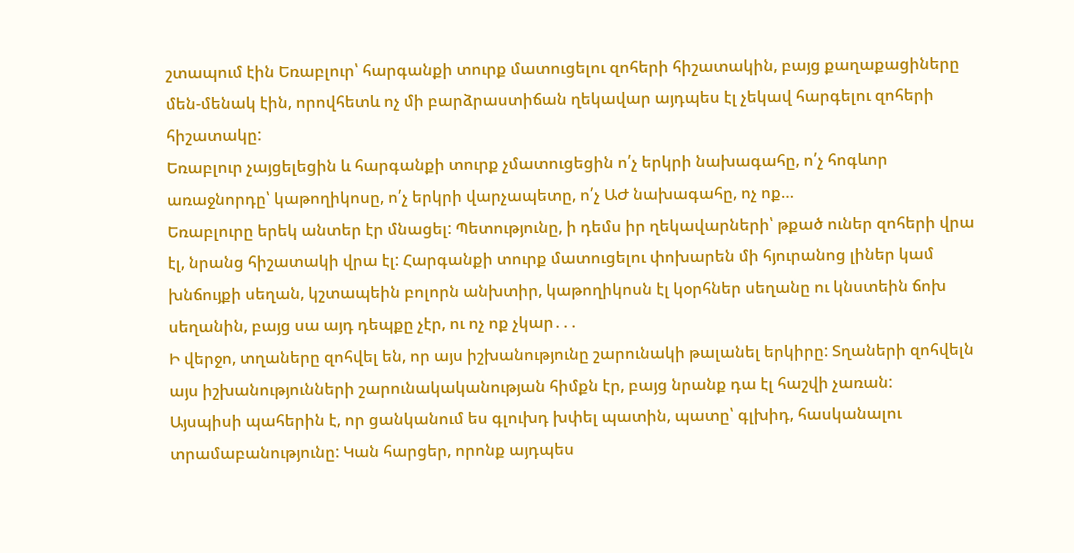շտապում էին Եռաբլուր՝ հարգանքի տուրք մատուցելու զոհերի հիշատակին, բայց քաղաքացիները մեն-մենակ էին, որովհետև ոչ մի բարձրաստիճան ղեկավար այդպես էլ չեկավ հարգելու զոհերի հիշատակը:
Եռաբլուր չայցելեցին և հարգանքի տուրք չմատուցեցին ո՛չ երկրի նախագահը, ո՛չ հոգևոր առաջնորդը՝ կաթողիկոսը, ո՛չ երկրի վարչապետը, ո՛չ ԱԺ նախագահը, ոչ ոք…
Եռաբլուրը երեկ անտեր էր մնացել: Պետությունը, ի դեմս իր ղեկավարների՝ թքած ուներ զոհերի վրա էլ, նրանց հիշատակի վրա էլ: Հարգանքի տուրք մատուցելու փոխարեն մի հյուրանոց լիներ կամ խնճույքի սեղան, կշտապեին բոլորն անխտիր, կաթողիկոսն էլ կօրհներ սեղանը ու կնստեին ճոխ սեղանին, բայց սա այդ դեպքը չէր, ու ոչ ոք չկար․․․
Ի վերջո, տղաները զոհվել են, որ այս իշխանությունը շարունակի թալանել երկիրը: Տղաների զոհվելն այս իշխանությունների շարունակականության հիմքն էր, բայց նրանք դա էլ հաշվի չառան:
Այսպիսի պահերին է, որ ցանկանում ես գլուխդ խփել պատին, պատը՝ գլխիդ, հասկանալու տրամաբանությունը: Կան հարցեր, որոնք այդպես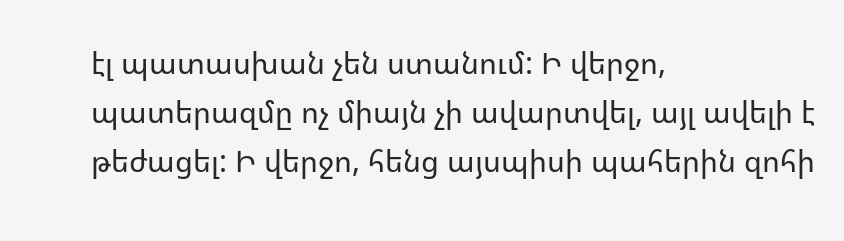էլ պատասխան չեն ստանում: Ի վերջո, պատերազմը ոչ միայն չի ավարտվել, այլ ավելի է թեժացել: Ի վերջո, հենց այսպիսի պահերին զոհի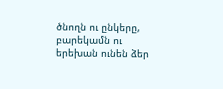ծնողն ու ընկերը, բարեկամն ու երեխան ունեն ձեր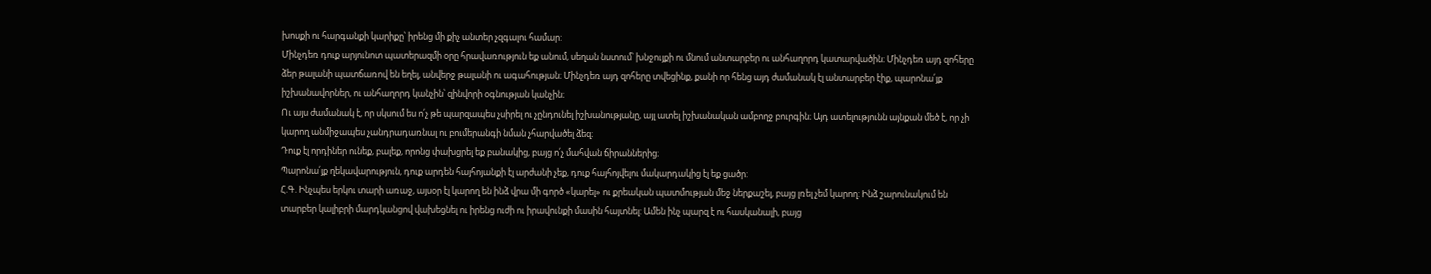խոսքի ու հարգանքի կարիքը՝ իրենց մի քիչ անտեր չզգալու համար:
Մինչդեռ դուք արյունոտ պատերազմի օրը հրավառություն եք անում, սեղան նստում՝ խնջույքի ու մնում անտարբեր ու անհաղորդ կատարվածին։ Մինչդեռ այդ զոհերը ձեր թալանի պատճառով են եղել, անվերջ թալանի ու ագահության։ Մինչդեռ այդ զոհերը տվեցինք, քանի որ հենց այդ ժամանակ էլ անտարբեր էիք, պարոնա՛յք իշխանավորներ, ու անհաղորդ կանչին՝ զինվորի օգնության կանչին։
Ու այս ժամանակ է, որ սկսում ես ո՛չ թե պարզապես չսիրել ու չընդունել իշխանությանը, այլ ատել իշխանական ամբողջ բուրգին։ Այդ ատելությունն այնքան մեծ է, որ չի կարող անմիջապես չանդրադառնալ ու բումերանգի նման չհարվածել ձեզ։
Դուք էլ որդիներ ունեք, բալեք, որոնց փախցրել եք բանակից, բայց ո՛չ մահվան ճիրաններից։
Պարոնա՛յք ղեկավարություն, դուք արդեն հայհոյանքի էլ արժանի չեք, դուք հայհոյվելու մակարդակից էլ եք ցածր:
Հ.Գ. Ինչպես երկու տարի առաջ, այսօր էլ կարող են ինձ վրա մի գործ «կարել» ու քրեական պատմության մեջ ներքաշել, բայց լռել չեմ կարող: Ինձ շարունակում են տարբեր կալիբրի մարդկանցով վախեցնել ու իրենց ուժի ու իրավունքի մասին հայտնել: Ամեն ինչ պարզ է ու հասկանալի, բայց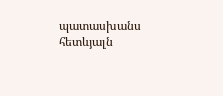պատասխանս հետևյալն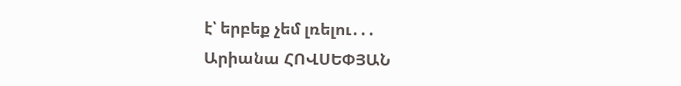է՝ երբեք չեմ լռելու․․․
Արիանա ՀՈՎՍԵՓՅԱՆ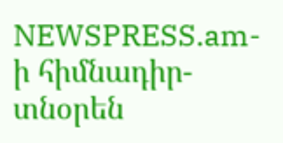NEWSPRESS.am-ի հիմնադիր-տնօրեն